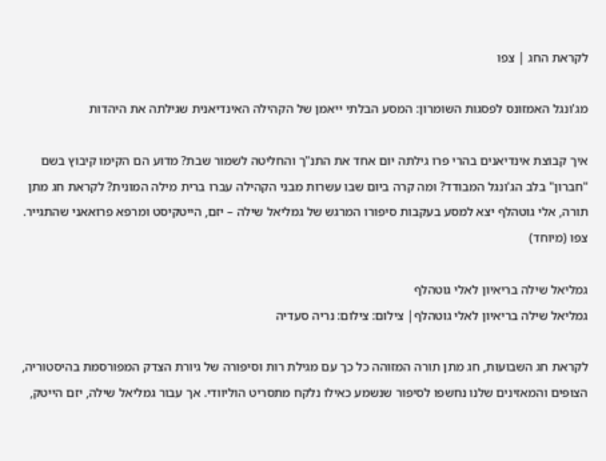לקראת החג | צפו

מג'ונגל האמזונס לפסגות השומרון: המסע הבלתי ייאמן של הקהילה האינדיאנית שגילתה את היהדות

איך קבוצת אינדיאנים בהרי פרו גילתה יום אחד את התנ"ך והחליטה לשמור שבת? מדוע הם הקימו קיבוץ בשם "חברון" בלב הג'ונגל המבודד? ומה קרה ביום שבו עשרות מבני הקהילה עברו ברית מילה המונית? לקראת חג מתן תורה, אלי גוטהלף יצא למסע בעקבות סיפורו המרגש של גמליאל שילה – יזם, הייטקיסט ומרפא פרואאני שהתגייר. צפו (מיוחד)

גמליאל שילה בריאיון לאלי גוטהלף
גמליאל שילה בריאיון לאלי גוטהלף| צילום: צילום: נריה סעדיה

לקראת חג השבועות, חג מתן תורה המזוהה כל כך עם מגילת רות וסיפורה של גיורת הצדק המפורסמת בהיסטוריה, הצופים והמאזינים שלנו נחשפו לסיפור שנשמע כאילו נלקח מתסריט הוליוודי. אך עבור גמליאל שילה, יזם הייטק,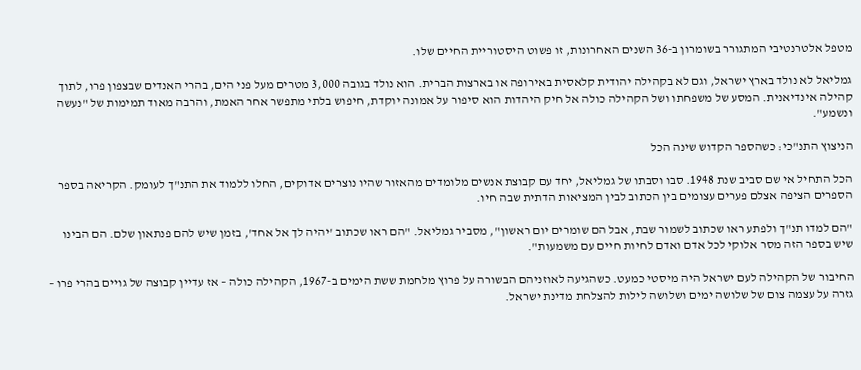מטפל אלטרנטיבי המתגורר בשומרון ב-36 השנים האחרונות, זו פשוט היסטוריית החיים שלו.

גמליאל לא נולד בארץ ישראל, וגם לא בקהילה יהודית קלאסית באירופה או בארצות הברית. הוא נולד בגובה 3,000 מטרים מעל פני הים, בהרי האנדים שבצפון פרו, לתוך קהילה אינדיאנית. המסע של משפחתו ושל הקהילה כולה אל חיק היהדות הוא סיפור על אמונה יוקדת, חיפוש בלתי מתפשר אחר האמת, והרבה מאוד תמימות של "נעשה ונשמע".

הניצוץ התנ"כי: כשהספר הקדוש שינה הכל

הכל התחיל אי שם סביב שנת 1948. סבו וסבתו של גמליאל, יחד עם קבוצת אנשים מלומדים מהאזור שהיו נוצרים אדוקים, החלו ללמוד את התנ"ך לעומק. הקריאה בספר הספרים הציפה אצלם פערים עצומים בין הכתוב לבין המציאות הדתית שבה חיו.

"הם למדו תנ"ך ולפתע ראו שכתוב לשמור שבת, אבל הם שומרים יום ראשון", מסביר גמליאל. "הם ראו שכתוב 'יהיה לך אל אחד', בזמן שיש להם פנתאון שלם. הם הבינו שיש בספר הזה מסר אלוקי לכל אדם ואדם לחיות חיים עם משמעות".

החיבור של הקהילה לעם ישראל היה מיסטי כמעט. כשהגיעה לאוזניהם הבשורה על פרוץ מלחמת ששת הימים ב-1967, הקהילה כולה – אז עדיין קבוצה של גויים בהרי פרו – גזרה על עצמה צום של שלושה ימים ושלושה לילות להצלחת מדינת ישראל.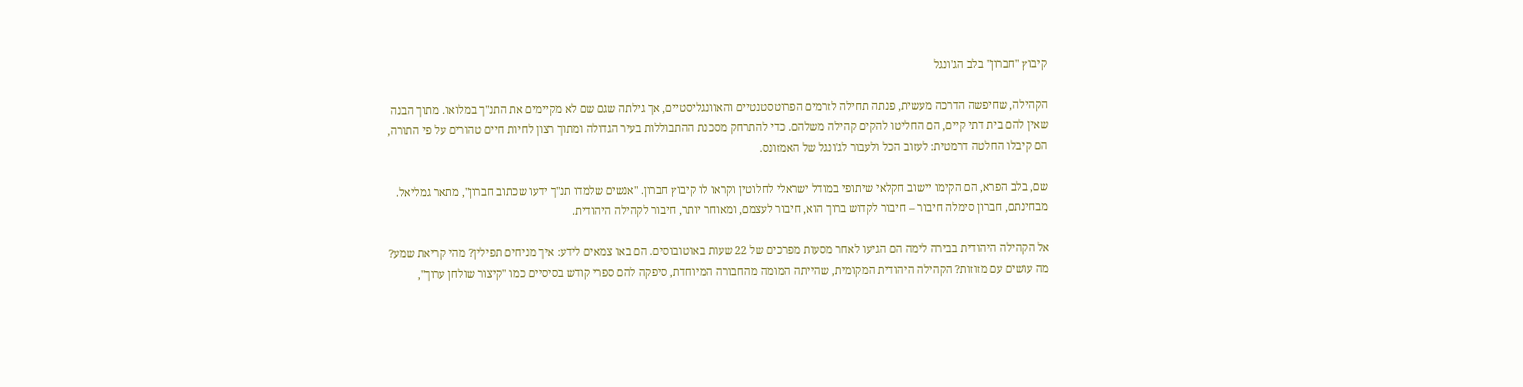קיבוץ "חברון" בלב הג'ונגל

הקהילה, שחיפשה הדרכה מעשית, פנתה תחילה לזרמים הפרוטסטנטיים והאוונגליסטיים, אך גילתה שגם שם לא מקיימים את התנ"ך במלואו. מתוך הבנה שאין להם בית דתי קיים, הם החליטו להקים קהילה משלהם. כדי להתרחק מסכנת ההתבוללות בעיר הגדולה ומתוך רצון לחיות חיים טהורים על פי התורה, הם קיבלו החלטה דרמטית: לעזוב הכל ולעבור לג'ונגל של האמזונס.

שם, בלב הפרא, הם הקימו יישוב חקלאי שיתופי במודל ישראלי לחלוטין וקראו לו קיבוץ חברון. "אנשים שלמדו תנ"ך ידעו שכתוב חברון", מתאר גמליאל. מבחינתם, חברון סימלה חיבור – חיבור לקדוש ברוך הוא, חיבור לעצמם, ומאוחר יותר, חיבור לקהילה היהודית.

אל הקהילה היהודית בבירה לימה הם הגיעו לאחר מסעות מפרכים של 22 שעות באוטובוסים. הם באו צמאים לידע: איך מניחים תפילין? מהי קריאת שמע? מה עושים עם מזוזות? הקהילה היהודית המקומית, שהייתה המומה מהחבורה המיוחדת, סיפקה להם ספרי קודש בסיסיים כמו "קיצור שולחן ערוך",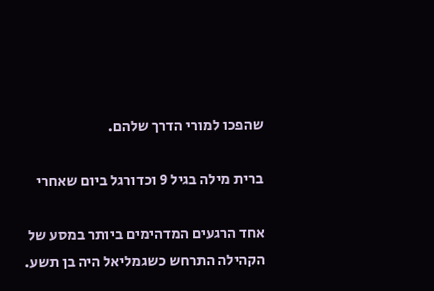שהפכו למורי הדרך שלהם.

ברית מילה בגיל 9 וכדורגל ביום שאחרי

אחד הרגעים המדהימים ביותר במסע של הקהילה התרחש כשגמליאל היה בן תשע.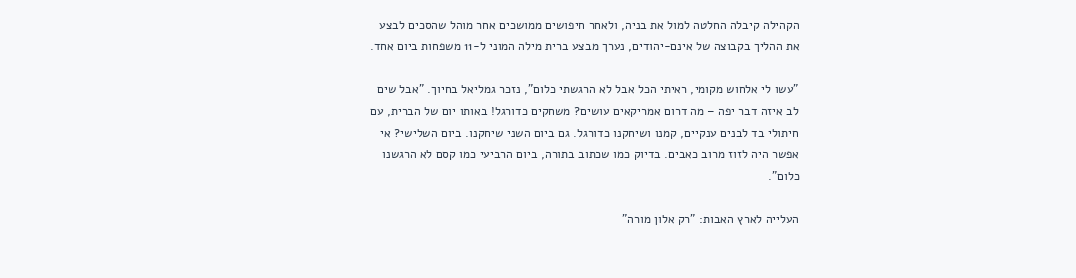הקהילה קיבלה החלטה למול את בניה, ולאחר חיפושים ממושכים אחר מוהל שהסכים לבצע את ההליך בקבוצה של אינם-יהודים, נערך מבצע ברית מילה המוני ל-11 משפחות ביום אחד.

"עשו לי אלחוש מקומי, ראיתי הכל אבל לא הרגשתי כלום", נזכר גמליאל בחיוך. "אבל שים לב איזה דבר יפה – מה דרום אמריקאים עושים? משחקים כדורגל! באותו יום של הברית, עם חיתולי בד לבנים ענקיים, קמנו ושיחקנו כדורגל. גם ביום השני שיחקנו. ביום השלישי? אי אפשר היה לזוז מרוב כאבים. בדיוק כמו שכתוב בתורה, ביום הרביעי כמו קסם לא הרגשנו כלום".

העלייה לארץ האבות: "רק אלון מורה"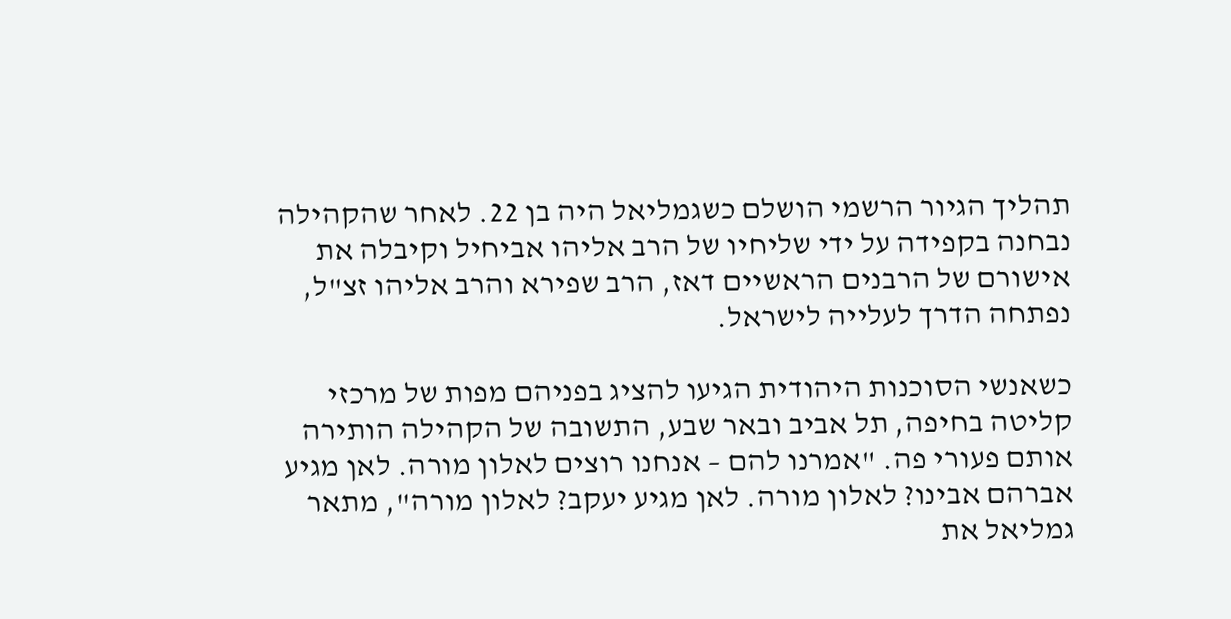תהליך הגיור הרשמי הושלם כשגמליאל היה בן 22. לאחר שהקהילה נבחנה בקפידה על ידי שליחיו של הרב אליהו אביחיל וקיבלה את אישורם של הרבנים הראשיים דאז, הרב שפירא והרב אליהו זצ"ל, נפתחה הדרך לעלייה לישראל.

כשאנשי הסוכנות היהודית הגיעו להציג בפניהם מפות של מרכזי קליטה בחיפה, תל אביב ובאר שבע, התשובה של הקהילה הותירה אותם פעורי פה. "אמרנו להם – אנחנו רוצים לאלון מורה. לאן מגיע אברהם אבינו? לאלון מורה. לאן מגיע יעקב? לאלון מורה", מתאר גמליאל את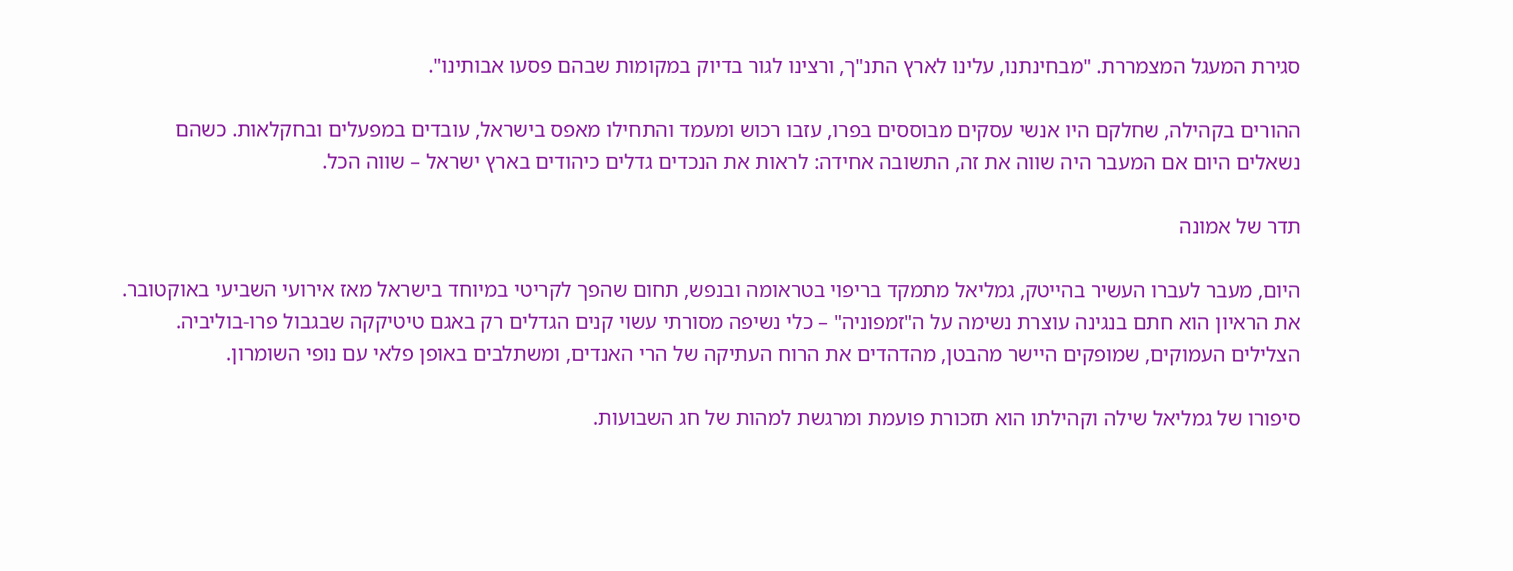סגירת המעגל המצמררת. "מבחינתנו, עלינו לארץ התנ"ך, ורצינו לגור בדיוק במקומות שבהם פסעו אבותינו".

ההורים בקהילה, שחלקם היו אנשי עסקים מבוססים בפרו, עזבו רכוש ומעמד והתחילו מאפס בישראל, עובדים במפעלים ובחקלאות. כשהם נשאלים היום אם המעבר היה שווה את זה, התשובה אחידה: לראות את הנכדים גדלים כיהודים בארץ ישראל – שווה הכל.

תדר של אמונה

היום, מעבר לעברו העשיר בהייטק, גמליאל מתמקד בריפוי בטראומה ובנפש, תחום שהפך לקריטי במיוחד בישראל מאז אירועי השביעי באוקטובר. את הראיון הוא חתם בנגינה עוצרת נשימה על ה"זמפוניה" – כלי נשיפה מסורתי עשוי קנים הגדלים רק באגם טיטיקקה שבגבול פרו-בוליביה. הצלילים העמוקים, שמופקים היישר מהבטן, מהדהדים את הרוח העתיקה של הרי האנדים, ומשתלבים באופן פלאי עם נופי השומרון.

סיפורו של גמליאל שילה וקהילתו הוא תזכורת פועמת ומרגשת למהות של חג השבועות.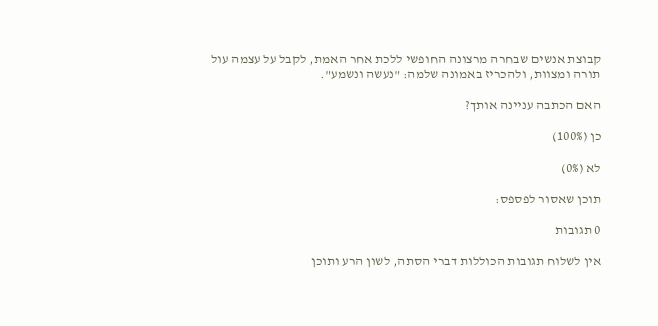קבוצת אנשים שבחרה מרצונה החופשי ללכת אחר האמת, לקבל על עצמה עול תורה ומצוות, ולהכריז באמונה שלמה: "נעשה ונשמע".

האם הכתבה עניינה אותך?

כן (100%)

לא (0%)

תוכן שאסור לפספס:

0 תגובות

אין לשלוח תגובות הכוללות דברי הסתה, לשון הרע ותוכן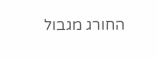החורג מגבול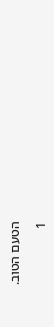הטעם הטוב.

1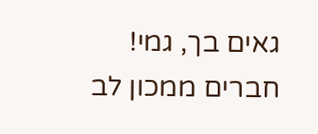גאים בך, גמי!
חברים ממכון לב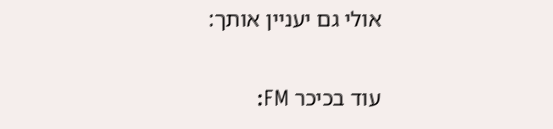אולי גם יעניין אותך:

עוד בכיכר FM: